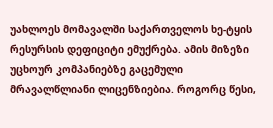უახლოეს მომავალში საქართველოს ხე-ტყის რესურსის დეფიციტი ემუქრება. ამის მიზეზი უცხოურ კომპანიებზე გაცემული მრავალწლიანი ლიცენზიებია. როგორც წესი,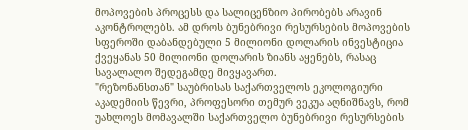მოპოვების პროცესს და სალიცენზიო პირობებს არავინ აკონტროლებს. ამ დროს ბუნებრივი რესურსების მოპოვების სფეროში დაბანდებული 5 მილიონი დოლარის ინვესტიცია ქვეყანას 50 მილიონი დოლარის ზიანს აყენებს, რასაც სავალალო შედეგამდე მივყავართ.
"რეზონანსთან" საუბრისას საქართველოს ეკოლოგიური აკადემიის წევრი, პროფესორი თემურ ვეკუა აღნიშნავს, რომ უახლოეს მომავალში საქართველო ბუნებრივი რესურსების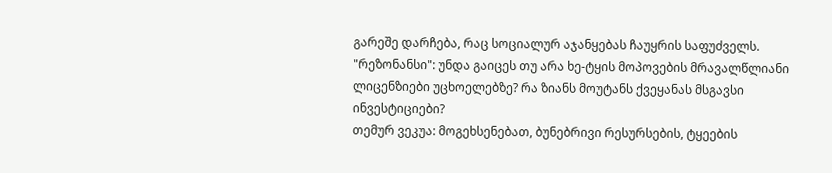გარეშე დარჩება, რაც სოციალურ აჯანყებას ჩაუყრის საფუძველს.
"რეზონანსი": უნდა გაიცეს თუ არა ხე-ტყის მოპოვების მრავალწლიანი ლიცენზიები უცხოელებზე? რა ზიანს მოუტანს ქვეყანას მსგავსი ინვესტიციები?
თემურ ვეკუა: მოგეხსენებათ, ბუნებრივი რესურსების, ტყეების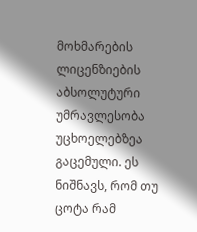მოხმარების ლიცენზიების აბსოლუტური უმრავლესობა უცხოელებზეა გაცემული. ეს ნიშნავს, რომ თუ ცოტა რამ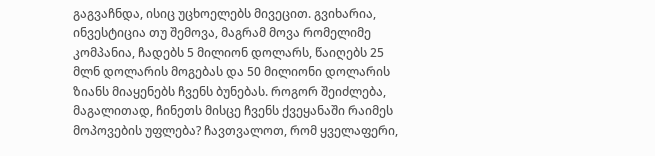გაგვაჩნდა, ისიც უცხოელებს მივეცით. გვიხარია, ინვესტიცია თუ შემოვა, მაგრამ მოვა რომელიმე კომპანია, ჩადებს 5 მილიონ დოლარს, წაიღებს 25 მლნ დოლარის მოგებას და 50 მილიონი დოლარის ზიანს მიაყენებს ჩვენს ბუნებას. როგორ შეიძლება, მაგალითად, ჩინეთს მისცე ჩვენს ქვეყანაში რაიმეს მოპოვების უფლება? ჩავთვალოთ, რომ ყველაფერი,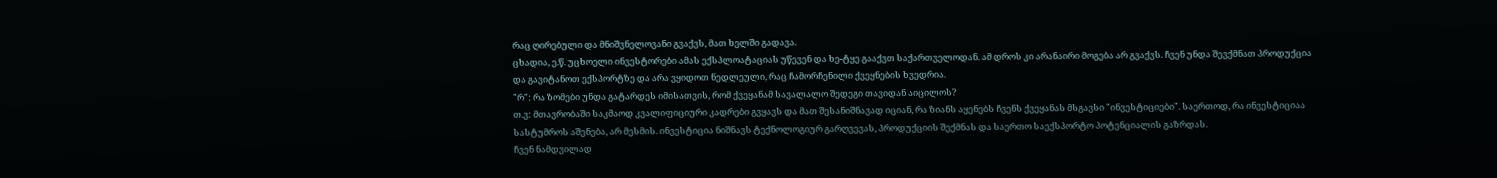რაც ღირებული და მნიშვნელოვანი გვაქვს, მათ ხელში გადავა.
ცხადია, ე.წ. უცხოელი ინვესტორები ამას ექსპლოატაციას უწევენ და ხე-ტყე გააქვთ საქართველოდან. ამ დროს კი არანაირი მოგება არ გვაქვს. ჩვენ უნდა შევქმნათ პროდუქცია და გავიტანოთ ექსპორტზე და არა ვყიდოთ ნედლეული, რაც ჩამორჩენილი ქვეყნების ხვედრია.
"რ": რა ზომები უნდა გატარდეს იმისათვის, რომ ქვეყანამ სავალალო შედეგი თავიდან აიცილოს?
თ.ვ: მთავრობაში საკმაოდ კვალიფიციური კადრები გვყავს და მათ შესანიშნავად იციან, რა ზიანს აყენებს ჩვენს ქვეყანას მსგავსი "ინვესტიციები". საერთოდ, რა ინვესტიციაა სასტუმროს აშენება, არ მესმის. ინვესტიცია ნიშნავს ტექნოლოგიურ გარღვევას, პროდუქციის შექმნას და საერთო საექსპორტო პოტენციალის გაზრდას.
ჩვენ ნამდვილად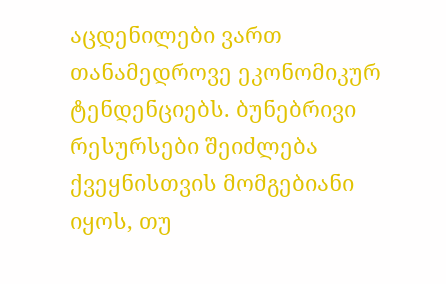აცდენილები ვართ თანამედროვე ეკონომიკურ ტენდენციებს. ბუნებრივი რესურსები შეიძლება ქვეყნისთვის მომგებიანი იყოს, თუ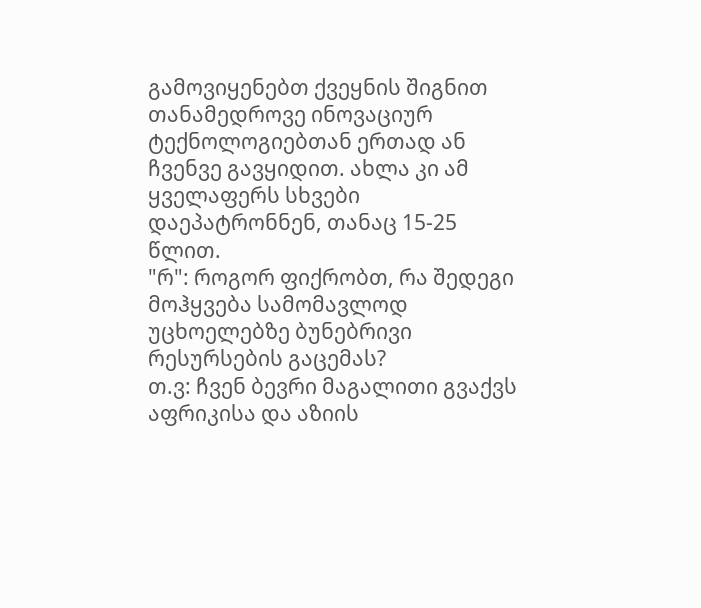გამოვიყენებთ ქვეყნის შიგნით თანამედროვე ინოვაციურ ტექნოლოგიებთან ერთად ან ჩვენვე გავყიდით. ახლა კი ამ ყველაფერს სხვები დაეპატრონნენ, თანაც 15-25 წლით.
"რ": როგორ ფიქრობთ, რა შედეგი მოჰყვება სამომავლოდ უცხოელებზე ბუნებრივი რესურსების გაცემას?
თ.ვ: ჩვენ ბევრი მაგალითი გვაქვს აფრიკისა და აზიის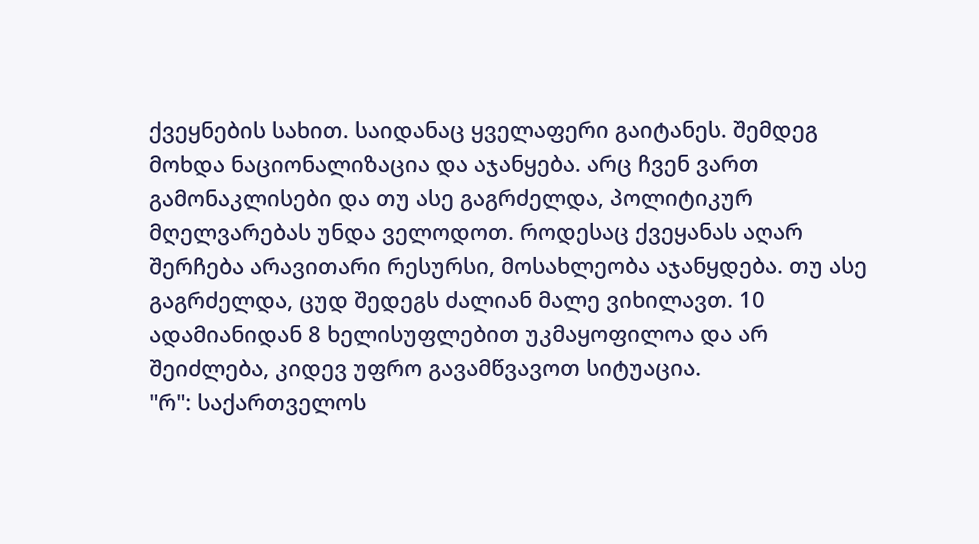ქვეყნების სახით. საიდანაც ყველაფერი გაიტანეს. შემდეგ მოხდა ნაციონალიზაცია და აჯანყება. არც ჩვენ ვართ გამონაკლისები და თუ ასე გაგრძელდა, პოლიტიკურ მღელვარებას უნდა ველოდოთ. როდესაც ქვეყანას აღარ შერჩება არავითარი რესურსი, მოსახლეობა აჯანყდება. თუ ასე გაგრძელდა, ცუდ შედეგს ძალიან მალე ვიხილავთ. 10 ადამიანიდან 8 ხელისუფლებით უკმაყოფილოა და არ შეიძლება, კიდევ უფრო გავამწვავოთ სიტუაცია.
"რ": საქართველოს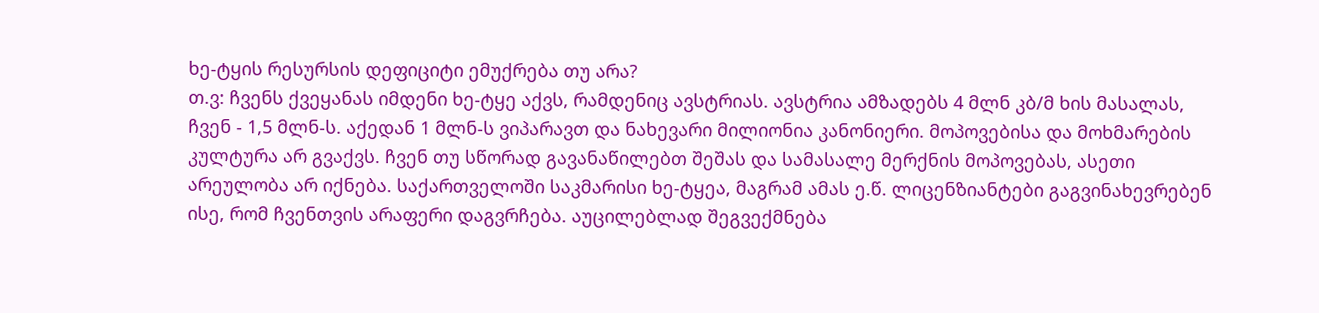ხე-ტყის რესურსის დეფიციტი ემუქრება თუ არა?
თ.ვ: ჩვენს ქვეყანას იმდენი ხე-ტყე აქვს, რამდენიც ავსტრიას. ავსტრია ამზადებს 4 მლნ კბ/მ ხის მასალას, ჩვენ - 1,5 მლნ-ს. აქედან 1 მლნ-ს ვიპარავთ და ნახევარი მილიონია კანონიერი. მოპოვებისა და მოხმარების კულტურა არ გვაქვს. ჩვენ თუ სწორად გავანაწილებთ შეშას და სამასალე მერქნის მოპოვებას, ასეთი არეულობა არ იქნება. საქართველოში საკმარისი ხე-ტყეა, მაგრამ ამას ე.წ. ლიცენზიანტები გაგვინახევრებენ ისე, რომ ჩვენთვის არაფერი დაგვრჩება. აუცილებლად შეგვექმნება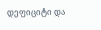დეფიციტი და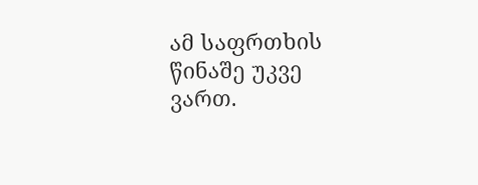ამ საფრთხის წინაშე უკვე ვართ.